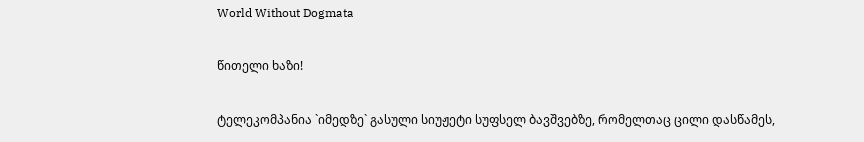World Without Dogmata

წითელი ხაზი!

ტელეკომპანია `იმედზე` გასული სიუჟეტი სუფსელ ბავშვებზე, რომელთაც ცილი დასწამეს,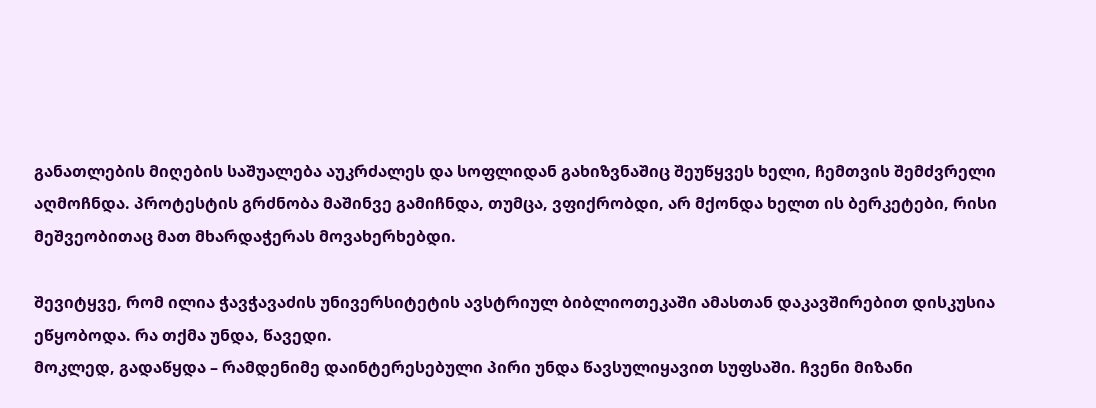განათლების მიღების საშუალება აუკრძალეს და სოფლიდან გახიზვნაშიც შეუწყვეს ხელი, ჩემთვის შემძვრელი აღმოჩნდა. პროტესტის გრძნობა მაშინვე გამიჩნდა, თუმცა, ვფიქრობდი, არ მქონდა ხელთ ის ბერკეტები, რისი მეშვეობითაც მათ მხარდაჭერას მოვახერხებდი.

შევიტყვე, რომ ილია ჭავჭავაძის უნივერსიტეტის ავსტრიულ ბიბლიოთეკაში ამასთან დაკავშირებით დისკუსია ეწყობოდა. რა თქმა უნდა, წავედი.
მოკლედ, გადაწყდა – რამდენიმე დაინტერესებული პირი უნდა წავსულიყავით სუფსაში. ჩვენი მიზანი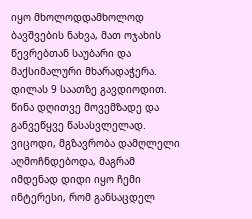იყო მხოლოდდამხოლოდ ბავშვების ნახვა, მათ ოჯახის წევრებთან საუბარი და მაქსიმალური მხარადაჭერა.
დილას 9 საათზე გავდიოდით. წინა დღითვე მოვემზადე და განვეწყვე წასასვლელად. ვიცოდი, მგზავრობა დამღლელი აღმოჩნდებოდა, მაგრამ იმდენად დიდი იყო ჩემი ინტერესი, რომ განსაცდელ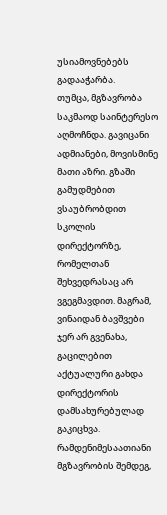უსიამოვნებებს გადააჭარბა.
თუმცა, მგზავრობა საკმაოდ საინტერესო აღმოჩნდა. გავიცანი ადმიანები, მოვისმინე მათი აზრი. გზაში გამუდმებით ვსაუბრობდით სკოლის დირექტორზე, რომელთან შეხვედრასაც არ ვგეგმავდით. მაგრამ, ვინაიდან ბავშვები ჯერ არ გვენახა, გაცილებით აქტუალური გახდა დირექტორის დამსახურებულად გაკიცხვა.
რამდენიმესაათიანი მგზავრობის შემდეგ,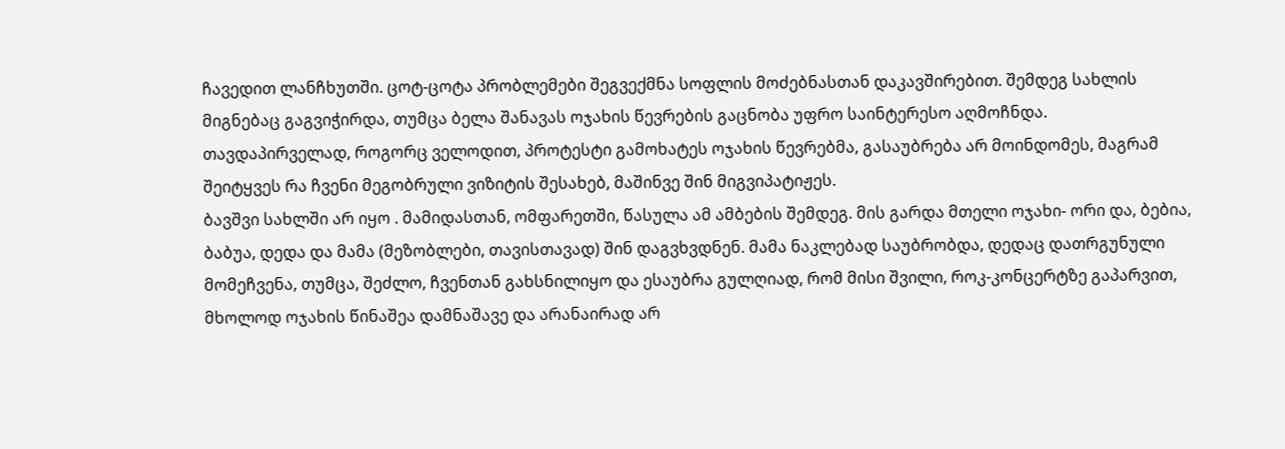ჩავედით ლანჩხუთში. ცოტ-ცოტა პრობლემები შეგვექმნა სოფლის მოძებნასთან დაკავშირებით. შემდეგ სახლის მიგნებაც გაგვიჭირდა, თუმცა ბელა შანავას ოჯახის წევრების გაცნობა უფრო საინტერესო აღმოჩნდა.
თავდაპირველად, როგორც ველოდით, პროტესტი გამოხატეს ოჯახის წევრებმა, გასაუბრება არ მოინდომეს, მაგრამ შეიტყვეს რა ჩვენი მეგობრული ვიზიტის შესახებ, მაშინვე შინ მიგვიპატიჟეს.
ბავშვი სახლში არ იყო . მამიდასთან, ომფარეთში, წასულა ამ ამბების შემდეგ. მის გარდა მთელი ოჯახი- ორი და, ბებია, ბაბუა, დედა და მამა (მეზობლები, თავისთავად) შინ დაგვხვდნენ. მამა ნაკლებად საუბრობდა, დედაც დათრგუნული მომეჩვენა, თუმცა, შეძლო, ჩვენთან გახსნილიყო და ესაუბრა გულღიად, რომ მისი შვილი, როკ-კონცერტზე გაპარვით, მხოლოდ ოჯახის წინაშეა დამნაშავე და არანაირად არ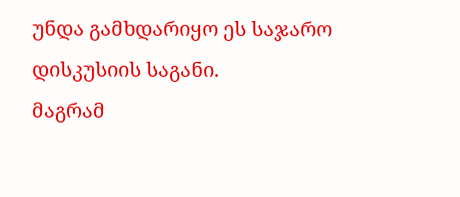უნდა გამხდარიყო ეს საჯარო დისკუსიის საგანი.
მაგრამ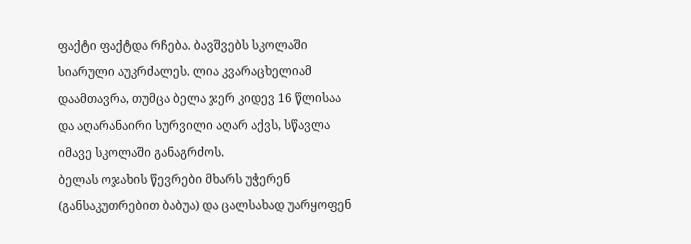ფაქტი ფაქტდა რჩება. ბავშვებს სკოლაში სიარული აუკრძალეს. ლია კვარაცხელიამ დაამთავრა, თუმცა ბელა ჯერ კიდევ 16 წლისაა და აღარანაირი სურვილი აღარ აქვს, სწავლა იმავე სკოლაში განაგრძოს.
ბელას ოჯახის წევრები მხარს უჭერენ (განსაკუთრებით ბაბუა) და ცალსახად უარყოფენ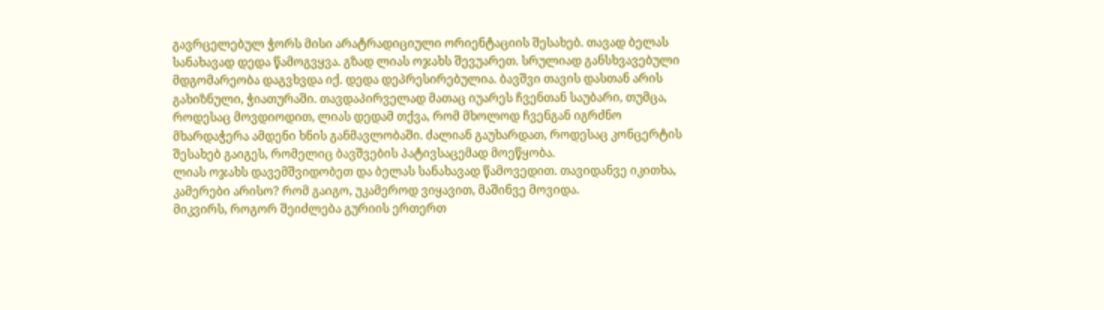გავრცელებულ ჭორს მისი არატრადიციული ორიენტაციის შესახებ. თავად ბელას სანახავად დედა წამოგვყვა. გზად ლიას ოჯახს შევუარეთ. სრულიად განსხვავებული მდგომარეობა დაგვხვდა იქ. დედა დეპრესირებულია. ბავშვი თავის დასთან არის გახიზნული, ჭიათურაში. თავდაპირველად მათაც იუარეს ჩვენთან საუბარი, თუმცა, როდესაც მოვდიოდით, ლიას დედამ თქვა, რომ მხოლოდ ჩვენგან იგრძნო მხარდაჭერა ამდენი ხნის განმავლობაში. ძალიან გაუხარდათ, როდესაც კონცერტის შესახებ გაიგეს, რომელიც ბავშვების პატივსაცემად მოეწყობა.
ლიას ოჯახს დავემშვიდობეთ და ბელას სანახავად წამოვედით. თავიდანვე იკითხა, კამერები არისო? რომ გაიგო, უკამეროდ ვიყავით, მაშინვე მოვიდა.
მიკვირს, როგორ შეიძლება გურიის ერთერთ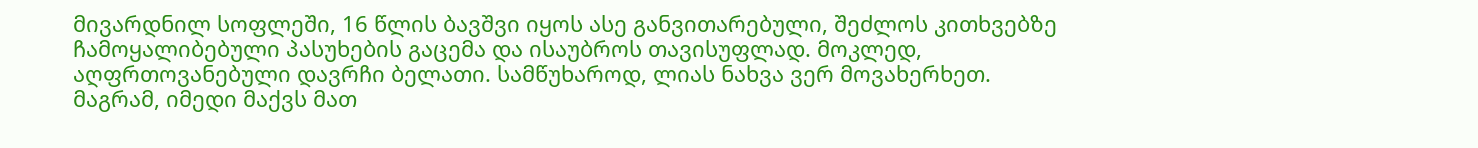მივარდნილ სოფლეში, 16 წლის ბავშვი იყოს ასე განვითარებული, შეძლოს კითხვებზე ჩამოყალიბებული პასუხების გაცემა და ისაუბროს თავისუფლად. მოკლედ, აღფრთოვანებული დავრჩი ბელათი. სამწუხაროდ, ლიას ნახვა ვერ მოვახერხეთ. მაგრამ, იმედი მაქვს მათ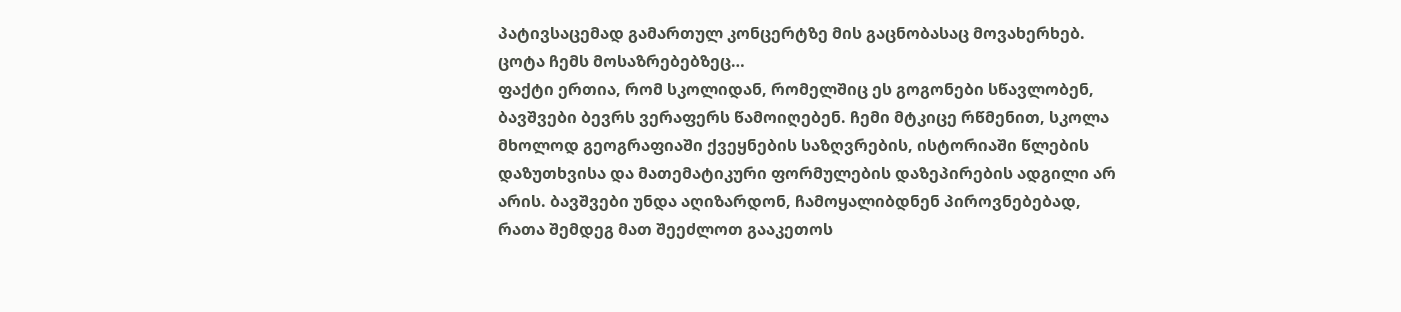პატივსაცემად გამართულ კონცერტზე მის გაცნობასაც მოვახერხებ.
ცოტა ჩემს მოსაზრებებზეც…
ფაქტი ერთია, რომ სკოლიდან, რომელშიც ეს გოგონები სწავლობენ, ბავშვები ბევრს ვერაფერს წამოიღებენ. ჩემი მტკიცე რწმენით, სკოლა მხოლოდ გეოგრაფიაში ქვეყნების საზღვრების, ისტორიაში წლების დაზუთხვისა და მათემატიკური ფორმულების დაზეპირების ადგილი არ არის. ბავშვები უნდა აღიზარდონ, ჩამოყალიბდნენ პიროვნებებად, რათა შემდეგ მათ შეეძლოთ გააკეთოს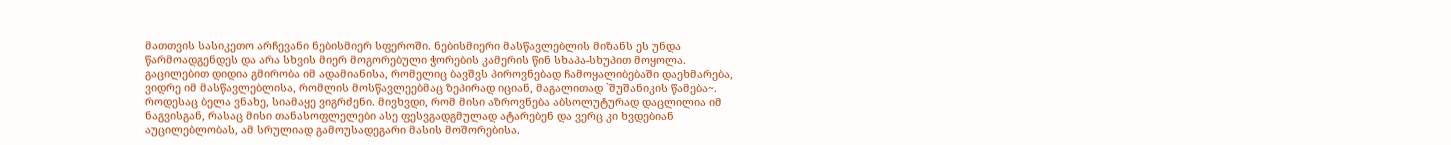მათთვის სასიკეთო არჩევანი ნებისმიერ სფეროში. ნებისმიერი მასწავლებლის მიზანს ეს უნდა წარმოადგენდეს და არა სხვის მიერ მოგორებული ჭორების კამერის წინ სხაპა-სხუპით მოყოლა. გაცილებით დიდია გმირობა იმ ადამიანისა, რომელიც ბავშვს პიროვნებად ჩამოყალიბებაში დაეხმარება, ვიდრე იმ მასწავლებლისა, რომლის მოსწავლეებმაც ზეპირად იციან, მაგალითად `შუშანიკის წამება~.
როდესაც ბელა ვნახე, სიამაყე ვიგრძენი. მივხვდი, რომ მისი აზროვნება აბსოლუტურად დაცლილია იმ ნაგვისგან, რასაც მისი თანასოფლელები ასე ფესვგადგმულად ატარებენ და ვერც კი ხვდებიან აუცილებლობას, ამ სრულიად გამოუსადეგარი მასის მოშორებისა.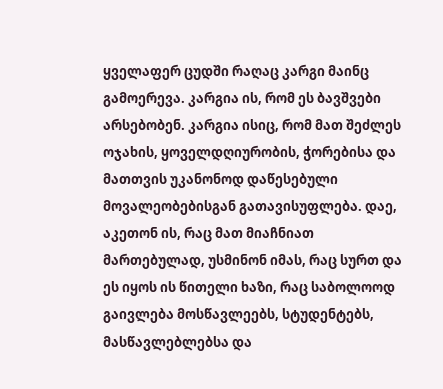ყველაფერ ცუდში რაღაც კარგი მაინც გამოერევა. კარგია ის, რომ ეს ბავშვები არსებობენ. კარგია ისიც, რომ მათ შეძლეს ოჯახის, ყოველდღიურობის, ჭორებისა და მათთვის უკანონოდ დაწესებული მოვალეობებისგან გათავისუფლება. დაე, აკეთონ ის, რაც მათ მიაჩნიათ მართებულად, უსმინონ იმას, რაც სურთ და ეს იყოს ის წითელი ხაზი, რაც საბოლოოდ გაივლება მოსწავლეებს, სტუდენტებს, მასწავლებლებსა და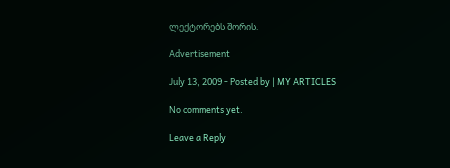ლექტორებს შორის.

Advertisement

July 13, 2009 - Posted by | MY ARTICLES

No comments yet.

Leave a Reply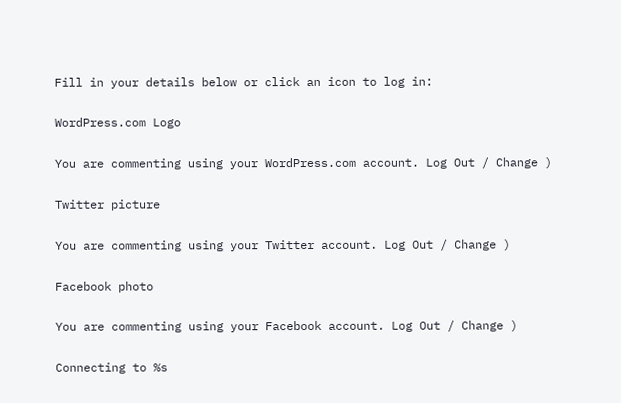Fill in your details below or click an icon to log in:

WordPress.com Logo

You are commenting using your WordPress.com account. Log Out / Change )

Twitter picture

You are commenting using your Twitter account. Log Out / Change )

Facebook photo

You are commenting using your Facebook account. Log Out / Change )

Connecting to %s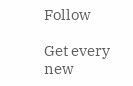Follow

Get every new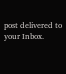post delivered to your Inbox.